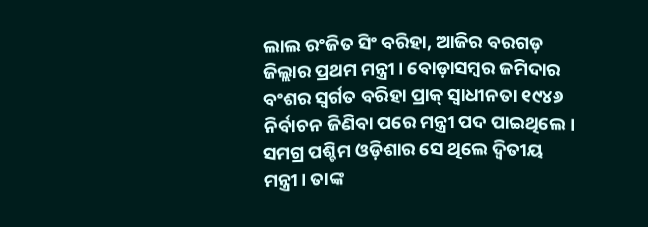ଲାଲ ରଂଜିତ ସିଂ ବରିହା, ଆଜିର ବରଗଡ଼ ଜିଲ୍ଲାର ପ୍ରଥମ ମନ୍ତ୍ରୀ। ବୋଡ଼ାସମ୍ବର ଜମିଦାର ବଂଶର ସ୍ବର୍ଗତ ବରିହା ପ୍ରାକ୍ ସ୍ବାଧୀନତା ୧୯୪୬ ନିର୍ବାଚନ ଜିଣିବା ପରେ ମନ୍ତ୍ରୀ ପଦ ପାଇଥିଲେ। ସମଗ୍ର ପଶ୍ଚିମ ଓଡ଼ିଶାର ସେ ଥିଲେ ଦ୍ବିତୀୟ ମନ୍ତ୍ରୀ। ତାଙ୍କ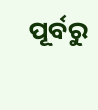ପୂର୍ବରୁ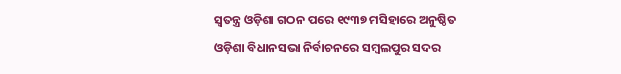ସ୍ବତନ୍ତ୍ର ଓଡ଼ିଶା ଗଠନ ପରେ ୧୯୩୭ ମସିହାରେ ଅନୁଷ୍ଠିତ ଓଡ଼ିଶା ବିଧାନସଭା ନିର୍ବାଚନରେ ସମ୍ବଲପୁର ସଦର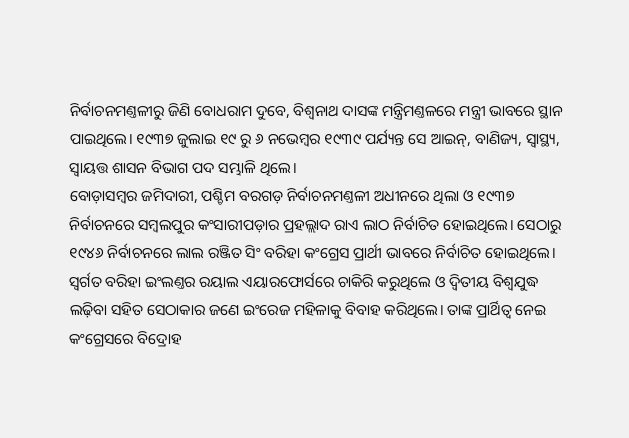ନିର୍ବାଚନମଣ୍ତଳୀରୁ ଜିଣି ବୋଧରାମ ଦୁବେ, ବିଶ୍ବନାଥ ଦାସଙ୍କ ମନ୍ତ୍ରିମଣ୍ତଳରେ ମନ୍ତ୍ରୀ ଭାବରେ ସ୍ଥାନ ପାଇଥିଲେ। ୧୯୩୭ ଜୁଲାଇ ୧୯ ରୁ ୬ ନଭେମ୍ବର ୧୯୩୯ ପର୍ଯ୍ୟନ୍ତ ସେ ଆଇନ୍, ବାଣିଜ୍ୟ, ସ୍ବାସ୍ଥ୍ୟ, ସ୍ବାୟତ୍ତ ଶାସନ ବିଭାଗ ପଦ ସମ୍ଭାଳି ଥିଲେ।
ବୋଡ଼ାସମ୍ବର ଜମିଦାରୀ, ପଶ୍ଚିମ ବରଗଡ଼ ନିର୍ବାଚନମଣ୍ତଳୀ ଅଧୀନରେ ଥିଲା ଓ ୧୯୩୭ ନିର୍ବାଚନରେ ସମ୍ବଲପୁର କଂସାରୀପଡ଼ାର ପ୍ରହଲ୍ଲାଦ ରାଏ ଲାଠ ନିର୍ବାଚିତ ହୋଇଥିଲେ। ସେଠାରୁ ୧୯୪୬ ନିର୍ବାଚନରେ ଲାଲ ରଞ୍ଜିତ ସିଂ ବରିହା କଂଗ୍ରେସ ପ୍ରାର୍ଥୀ ଭାବରେ ନିର୍ବାଚିତ ହୋଇଥିଲେ। ସ୍ବର୍ଗତ ବରିହା ଇଂଲଣ୍ତର ରୟାଲ ଏୟାରଫୋର୍ସରେ ଚାକିରି କରୁଥିଲେ ଓ ଦ୍ବିତୀୟ ବିଶ୍ବଯୁଦ୍ଧ ଲଢ଼ିବା ସହିତ ସେଠାକାର ଜଣେ ଇଂରେଜ ମହିଳାକୁ ବିବାହ କରିଥିଲେ। ତାଙ୍କ ପ୍ରାର୍ଥିତ୍ବ ନେଇ କଂଗ୍ରେସରେ ବିଦ୍ରୋହ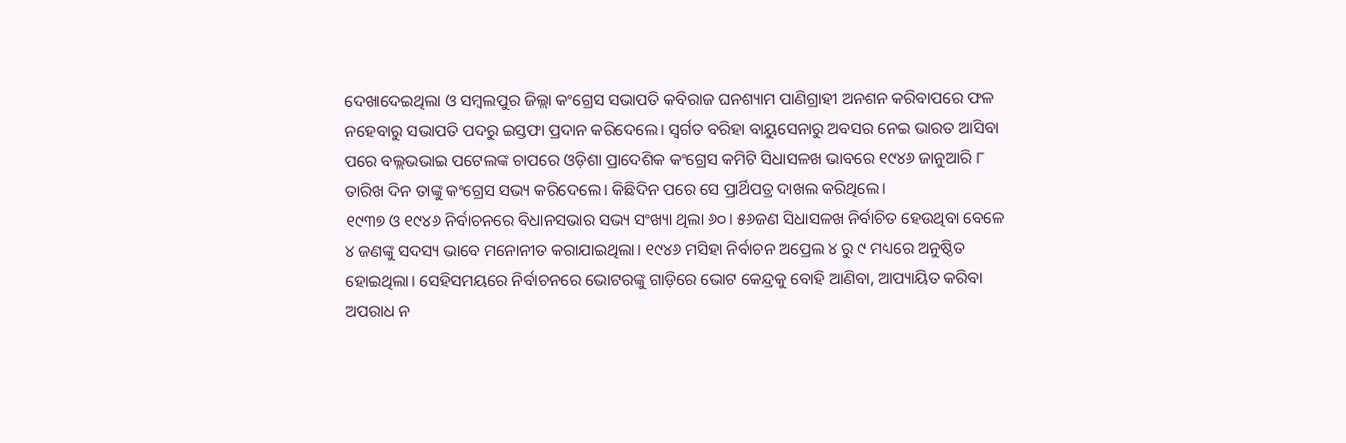ଦେଖାଦେଇଥିଲା ଓ ସମ୍ବଲପୁର ଜିଲ୍ଲା କଂଗ୍ରେସ ସଭାପତି କବିରାଜ ଘନଶ୍ୟାମ ପାଣିଗ୍ରାହୀ ଅନଶନ କରିବାପରେ ଫଳ ନହେବାରୁ ସଭାପତି ପଦରୁ ଇସ୍ତଫା ପ୍ରଦାନ କରିଦେଲେ। ସ୍ବର୍ଗତ ବରିହା ବାୟୁସେନାରୁ ଅବସର ନେଇ ଭାରତ ଆସିବା ପରେ ବଲ୍ଲଭଭାଇ ପଟେଲଙ୍କ ଚାପରେ ଓଡ଼ିଶା ପ୍ରାଦେଶିକ କଂଗ୍ରେସ କମିଟି ସିଧାସଳଖ ଭାବରେ ୧୯୪୬ ଜାନୁଆରି ୮ ତାରିଖ ଦିନ ତାଙ୍କୁ କଂଗ୍ରେସ ସଭ୍ୟ କରିଦେଲେ। କିଛିଦିନ ପରେ ସେ ପ୍ରାର୍ଥିପତ୍ର ଦାଖଲ କରିଥିଲେ।
୧୯୩୭ ଓ ୧୯୪୬ ନିର୍ବାଚନରେ ବିଧାନସଭାର ସଭ୍ୟ ସଂଖ୍ୟା ଥିଲା ୬୦। ୫୬ଜଣ ସିଧାସଳଖ ନିର୍ବାଚିତ ହେଉଥିବା ବେଳେ ୪ ଜଣଙ୍କୁ ସଦସ୍ୟ ଭାବେ ମନୋନୀତ କରାଯାଇଥିଲା। ୧୯୪୬ ମସିହା ନିର୍ବାଚନ ଅପ୍ରେଲ ୪ ରୁ ୯ ମଧ୍ୟରେ ଅନୁଷ୍ଠିତ ହୋଇଥିଲା। ସେହିସମୟରେ ନିର୍ବାଚନରେ ଭୋଟରଙ୍କୁ ଗାଡ଼ିରେ ଭୋଟ କେନ୍ଦ୍ରକୁ ବୋହି ଆଣିବା, ଆପ୍ୟାୟିତ କରିବା ଅପରାଧ ନ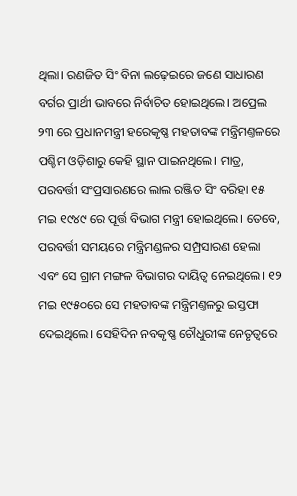ଥିଲା। ରଣଜିତ ସିଂ ବିନା ଲଢ଼େଇରେ ଜଣେ ସାଧାରଣ ବର୍ଗର ପ୍ରାର୍ଥୀ ଭାବରେ ନିର୍ବାଚିତ ହୋଇଥିଲେ। ଅପ୍ରେଲ ୨୩ ରେ ପ୍ରଧାନମନ୍ତ୍ରୀ ହରେକୃଷ୍ଣ ମହତାବଙ୍କ ମନ୍ତ୍ରିମଣ୍ତଳରେ ପଶ୍ଚିମ ଓଡ଼ିଶାରୁ କେହି ସ୍ଥାନ ପାଇନଥିଲେ। ମାତ୍ର, ପରବର୍ତ୍ତୀ ସଂପ୍ରସାରଣରେ ଲାଲ ରଞ୍ଜିତ ସିଂ ବରିହା ୧୫ ମଇ ୧୯୪୯ ରେ ପୂର୍ତ୍ତ ବିଭାଗ ମନ୍ତ୍ରୀ ହୋଇଥିଲେ। ତେବେ, ପରବର୍ତ୍ତୀ ସମୟରେ ମନ୍ତ୍ରିମଣ୍ଡଳର ସମ୍ପ୍ରସାରଣ ହେଲା ଏବଂ ସେ ଗ୍ରାମ ମଙ୍ଗଳ ବିଭାଗର ଦାୟିତ୍ବ ନେଇଥିଲେ। ୧୨ ମଇ ୧୯୫୦ରେ ସେ ମହତାବଙ୍କ ମନ୍ତ୍ରିମଣ୍ତଳରୁ ଇସ୍ତଫା ଦେଇଥିଲେ। ସେହିଦିନ ନବକୃଷ୍ଣ ଚୌଧୁରୀଙ୍କ ନେତୃତ୍ବରେ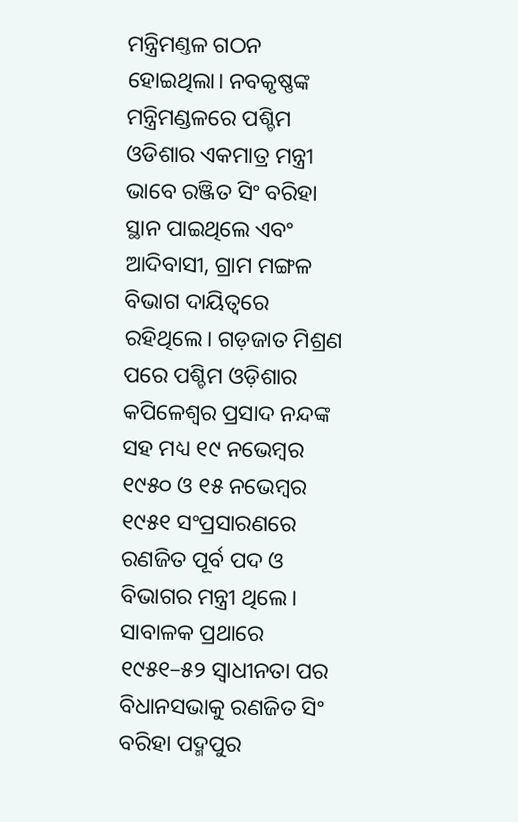ମନ୍ତ୍ରିମଣ୍ତଳ ଗଠନ ହୋଇଥିଲା। ନବକୃଷ୍ଣଙ୍କ ମନ୍ତ୍ରିମଣ୍ଡଳରେ ପଶ୍ଚିମ ଓଡିଶାର ଏକମାତ୍ର ମନ୍ତ୍ରୀ ଭାବେ ରଞ୍ଜିତ ସିଂ ବରିହା ସ୍ଥାନ ପାଇଥିଲେ ଏବଂ ଆଦିବାସୀ, ଗ୍ରାମ ମଙ୍ଗଳ ବିଭାଗ ଦାୟିତ୍ବରେ ରହିଥିଲେ। ଗଡ଼ଜାତ ମିଶ୍ରଣ ପରେ ପଶ୍ଚିମ ଓଡ଼ିଶାର କପିଳେଶ୍ବର ପ୍ରସାଦ ନନ୍ଦଙ୍କ ସହ ମଧ୍ୟ ୧୯ ନଭେମ୍ବର ୧୯୫୦ ଓ ୧୫ ନଭେମ୍ବର ୧୯୫୧ ସଂପ୍ରସାରଣରେ ରଣଜିତ ପୂର୍ବ ପଦ ଓ ବିଭାଗର ମନ୍ତ୍ରୀ ଥିଲେ। ସାବାଳକ ପ୍ରଥାରେ ୧୯୫୧–୫୨ ସ୍ବାଧୀନତା ପର ବିଧାନସଭାକୁ ରଣଜିତ ସିଂ ବରିହା ପଦ୍ମପୁର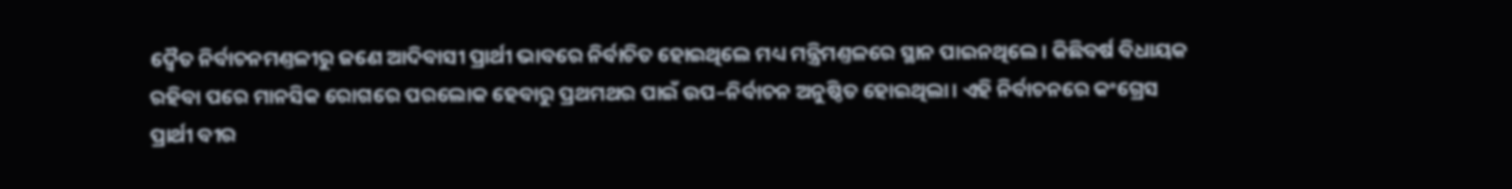ଦ୍ବୈତ ନିର୍ବାଚନମଣ୍ତଳୀରୁ ଜଣେ ଆଦିବାସୀ ପ୍ରାର୍ଥୀ ଭାବରେ ନିର୍ବାଚିତ ହୋଇଥିଲେ ମଧ୍ୟ ମନ୍ତ୍ରିମଣ୍ତଳରେ ସ୍ଥାନ ପାଇନଥିଲେ। କିଛିବର୍ଷ ବିଧାୟକ ରହିବା ପରେ ମାନସିକ ରୋଗରେ ପରଲୋକ ହେବାରୁ ପ୍ରଥମଥର ପାଇଁ ଉପ–ନିର୍ବାଚନ ଅନୁଷ୍ଠିତ ହୋଇଥିଲା। ଏହି ନିର୍ବାଚନରେ କଂଗ୍ରେସ ପ୍ରାର୍ଥୀ ବୀର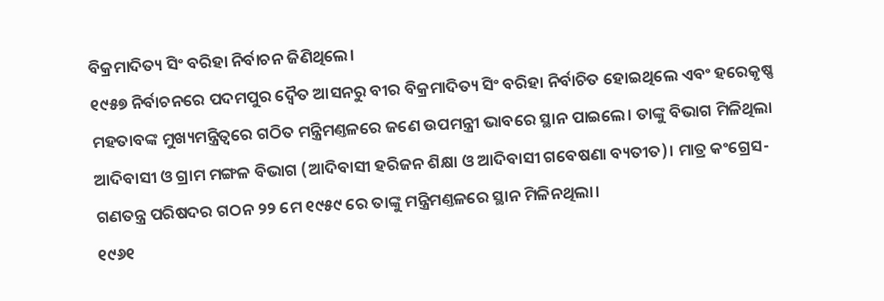ବିକ୍ରମାଦିତ୍ୟ ସିଂ ବରିହା ନିର୍ବାଚନ ଜିଣିଥିଲେ।
୧୯୫୭ ନିର୍ବାଚନରେ ପଦମପୁର ଦ୍ବୈତ ଆସନରୁ ବୀର ବିକ୍ରମାଦିତ୍ୟ ସିଂ ବରିହା ନିର୍ବାଚିତ ହୋଇଥିଲେ ଏବଂ ହରେକୃଷ୍ଣ ମହତାବଙ୍କ ମୁଖ୍ୟମନ୍ତ୍ରିତ୍ବରେ ଗଠିତ ମନ୍ତ୍ରିମଣ୍ତଳରେ ଜଣେ ଉପମନ୍ତ୍ରୀ ଭାବରେ ସ୍ଥାନ ପାଇଲେ। ତାଙ୍କୁ ବିଭାଗ ମିଳିଥିଲା ଆଦିବାସୀ ଓ ଗ୍ରାମ ମଙ୍ଗଳ ବିଭାଗ (ଆଦିବାସୀ ହରିଜନ ଶିକ୍ଷା ଓ ଆଦିବାସୀ ଗବେଷଣା ବ୍ୟତୀତ)। ମାତ୍ର କଂଗ୍ରେସ-ଗଣତନ୍ତ୍ର ପରିଷଦର ଗଠନ ୨୨ ମେ ୧୯୫୯ ରେ ତାଙ୍କୁ ମନ୍ତ୍ରିମଣ୍ତଳରେ ସ୍ଥାନ ମିଳିନଥିଲା।
୧୯୬୧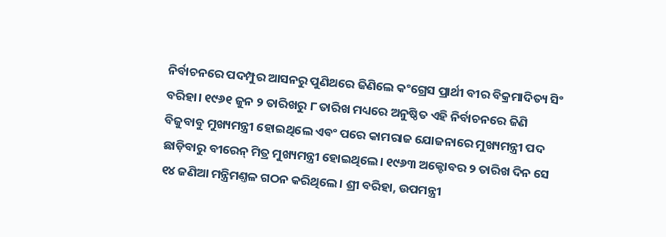ନିର୍ବାଚନରେ ପଦମ୍ପୁର ଆସନରୁ ପୁଣିଥରେ ଜିଣିଲେ କଂଗ୍ରେସ ପ୍ରାର୍ଥୀ ବୀର ବିକ୍ରମାଦିତ୍ୟ ସିଂ ବରିହା। ୧୯୬୧ ଜୁନ ୨ ତାରିଖରୁ ୮ ତାରିଖ ମଧ୍ୟରେ ଅନୁଷ୍ଠିତ ଏହି ନିର୍ବାଚନରେ ଜିଣି ବିଜୁବାବୁ ମୁଖ୍ୟମନ୍ତ୍ରୀ ହୋଇଥିଲେ ଏବଂ ପରେ କାମରାଜ ଯୋଜନାରେ ମୁଖ୍ୟମନ୍ତ୍ରୀ ପଦ ଛାଡ଼ିବାରୁ ବୀରେନ୍ ମିତ୍ର ମୁଖ୍ୟମନ୍ତ୍ରୀ ହୋଇଥିଲେ। ୧୯୬୩ ଅକ୍ଟୋବର ୨ ତାରିଖ ଦିନ ସେ ୧୪ ଜଣିଆ ମନ୍ତ୍ରିମଣ୍ତଳ ଗଠନ କରିଥିଲେ। ଶ୍ରୀ ବରିହା, ଉପମନ୍ତ୍ରୀ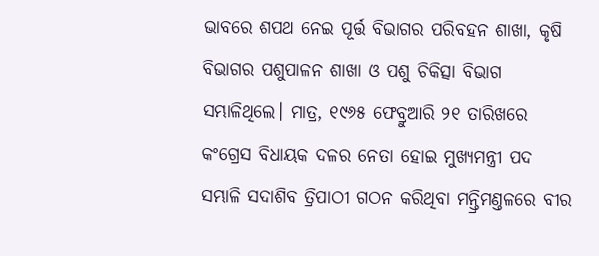ଭାବରେ ଶପଥ ନେଇ ପୂର୍ତ୍ତ ବିଭାଗର ପରିବହନ ଶାଖା, କୃଷି ବିଭାଗର ପଶୁପାଳନ ଶାଖା ଓ ପଶୁ ଚିକିତ୍ସା ବିଭାଗ ସମ୍ଭାଳିଥିଲେ। ମାତ୍ର, ୧୯୬୫ ଫେବ୍ରୁଆରି ୨୧ ତାରିଖରେ କଂଗ୍ରେସ ବିଧାୟକ ଦଳର ନେତା ହୋଇ ମୁଖ୍ୟମନ୍ତ୍ରୀ ପଦ ସମ୍ଭାଳି ସଦାଶିବ ତ୍ରିପାଠୀ ଗଠନ କରିଥିବା ମନ୍ତ୍ରିମଣ୍ତଳରେ ବୀର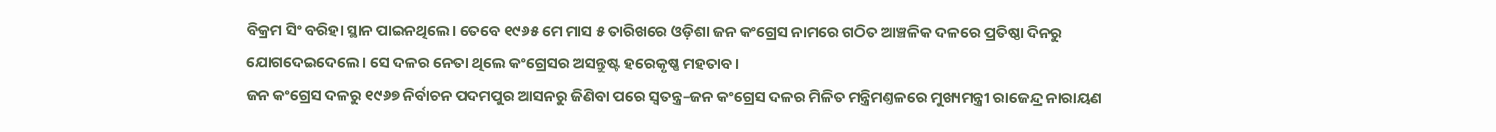ବିକ୍ରମ ସିଂ ବରିହା ସ୍ଥାନ ପାଇନଥିଲେ। ତେବେ ୧୯୬୫ ମେ ମାସ ୫ ତାରିଖରେ ଓଡ଼ିଶା ଜନ କଂଗ୍ରେସ ନାମରେ ଗଠିତ ଆଞ୍ଚଳିକ ଦଳରେ ପ୍ରତିଷ୍ଠା ଦିନରୁ ଯୋଗଦେଇଦେଲେ। ସେ ଦଳର ନେତା ଥିଲେ କଂଗ୍ରେସର ଅସନ୍ତୁଷ୍ଟ ହରେକୃଷ୍ଣ ମହତାବ।
ଜନ କଂଗ୍ରେସ ଦଳରୁ ୧୯୬୭ ନିର୍ବାଚନ ପଦମପୁର ଆସନରୁ ଜିଣିବା ପରେ ସ୍ବତନ୍ତ୍ର–ଜନ କଂଗ୍ରେସ ଦଳର ମିଳିତ ମନ୍ତ୍ରିମଣ୍ତଳରେ ମୁଖ୍ୟମନ୍ତ୍ରୀ ରାଜେନ୍ଦ୍ର ନାରାୟଣ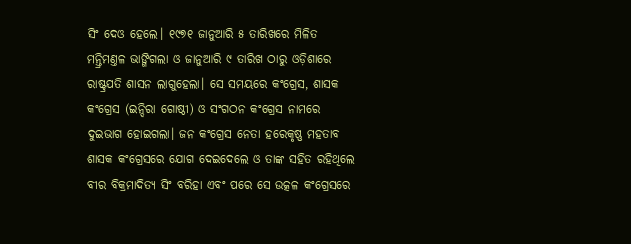ସିଂ ଦେଓ ହେଲେ। ୧୯୭୧ ଜାନୁଆରି ୫ ତାରିଖରେ ମିଳିତ ମନ୍ତ୍ରିମଣ୍ତଳ ଭାଙ୍ଗିଗଲା ଓ ଜାନୁଆରି ୯ ତାରିଖ ଠାରୁ ଓଡ଼ିଶାରେ ରାଷ୍ଟ୍ରପତି ଶାସନ ଲାଗୁହେଲା। ସେ ସମୟରେ କଂଗ୍ରେସ, ଶାସକ କଂଗ୍ରେସ (ଇନ୍ଦିରା ଗୋଷ୍ଠୀ) ଓ ସଂଗଠନ କଂଗ୍ରେସ ନାମରେ ଦୁଇଭାଗ ହୋଇଗଲା। ଜନ କଂଗ୍ରେସ ନେତା ହରେକୃଷ୍ଣ ମହତାବ ଶାସକ କଂଗ୍ରେସରେ ଯୋଗ ଦେଇଦେଲେ ଓ ତାଙ୍କ ସହିତ ରହିଥିଲେ ବୀର ବିକ୍ରମାଦିତ୍ୟ ସିଂ ବରିହା ଏବଂ ପରେ ସେ ଉତ୍କଳ କଂଗ୍ରେସରେ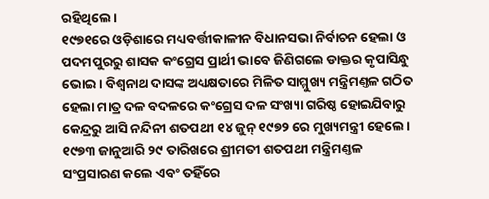ରହିଥିଲେ।
୧୯୭୧ରେ ଓଡ଼ିଶାରେ ମଧ୍ୟବର୍ତ୍ତୀକାଳୀନ ବିଧାନସଭା ନିର୍ବାଚନ ହେଲା ଓ ପଦମପୁରରୁ ଶାସକ କଂଗ୍ରେସ ପ୍ରାର୍ଥୀ ଭାବେ ଜିଣିଗଲେ ଡାକ୍ତର କୃପାସିନ୍ଧୁ ଭୋଇ। ବିଶ୍ବନାଥ ଦାସଙ୍କ ଅଧ୍ୟକ୍ଷତାରେ ମିଳିତ ସାମ୍ମୁଖ୍ୟ ମନ୍ତ୍ରିମଣ୍ତଳ ଗଠିତ ହେଲା ମାତ୍ର ଦଳ ବଦଳରେ କଂଗ୍ରେସ ଦଳ ସଂଖ୍ୟା ଗରିଷ୍ଠ ହୋଇଯିବାରୁ କେନ୍ଦ୍ରରୁ ଆସି ନନ୍ଦିନୀ ଶତପଥୀ ୧୪ ଜୁନ୍ ୧୯୭୨ ରେ ମୁଖ୍ୟମନ୍ତ୍ରୀ ହେଲେ। ୧୯୭୩ ଜାନୁଆରି ୨୯ ତାରିଖରେ ଶ୍ରୀମତୀ ଶତପଥୀ ମନ୍ତ୍ରିମଣ୍ତଳ ସଂପ୍ରସାରଣ କଲେ ଏବଂ ତହିଁରେ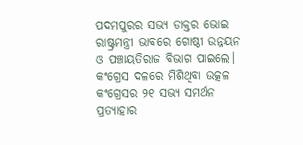ପଦମପୁରର ସଭ୍ୟ ଡାକ୍ତର ଭୋଇ ରାଷ୍ଟ୍ରମନ୍ତ୍ରୀ ଭାବରେ ଗୋଷ୍ଠୀ ଉନ୍ନୟନ ଓ ପଞ୍ଚାୟତିରାଜ ବିଭାଗ ପାଇଲେ। କଂଗ୍ରେସ ଦଳରେ ମିଶିଥିବା ଉତ୍କଳ କଂଗ୍ରେସର ୨୧ ସଭ୍ୟ ସମର୍ଥନ ପ୍ରତ୍ୟାହାର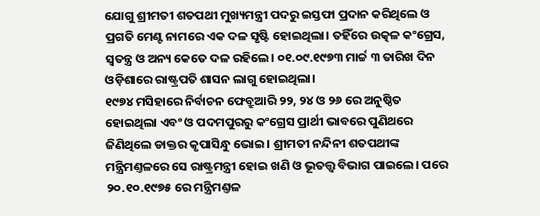ଯୋଗୁ ଶ୍ରୀମତୀ ଶତପଥୀ ମୁଖ୍ୟମନ୍ତ୍ରୀ ପଦରୁ ଇସ୍ତଫା ପ୍ରଦାନ କରିଥିଲେ ଓ ପ୍ରଗତି ମେଣ୍ଟ ନାମରେ ଏକ ଦଳ ସୃଷ୍ଟି ହୋଇଥିଲା। ତହିଁରେ ଉତ୍କଳ କଂଗ୍ରେସ, ସ୍ବତନ୍ତ୍ର ଓ ଅନ୍ୟ କେତେ ଦଳ ରହିଲେ। ୦୧.୦୯.୧୯୭୩ ମାର୍ଚ୍ଚ ୩ ତାରିଖ ଦିନ ଓଡ଼ିଶାରେ ରାଷ୍ଟ୍ରପତି ଶାସନ ଲାଗୁ ହୋଇଥିଲା।
୧୯୭୪ ମସିହାରେ ନିର୍ବାଚନ ଫେବ୍ରୁଆରି ୨୨, ୨୪ ଓ ୨୬ ରେ ଅନୁଷ୍ଠିତ ହୋଇଥିଲା ଏବଂ ଓ ପଦମପୁରରୁ କଂଗ୍ରେସ ପ୍ରାର୍ଥୀ ଭାବରେ ପୁଣିଥରେ ଜିଣିଥିଲେ ଡାକ୍ତର କୃପାସିନ୍ଧୁ ଭୋଇ। ଶ୍ରୀମତୀ ନନ୍ଦିନୀ ଶତପଥୀଙ୍କ ମନ୍ତ୍ରିମଣ୍ତଳରେ ସେ ରାଷ୍ଟ୍ରମନ୍ତ୍ରୀ ହୋଇ ଖଣି ଓ ଭୂତତ୍ତ୍ବ ବିଭାଗ ପାଇଲେ। ପରେ ୨୦.୧୦.୧୯୭୫ ରେ ମନ୍ତ୍ରିମଣ୍ତଳ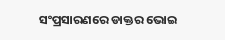ସଂପ୍ରସାରଣରେ ଡାକ୍ତର ଭୋଇ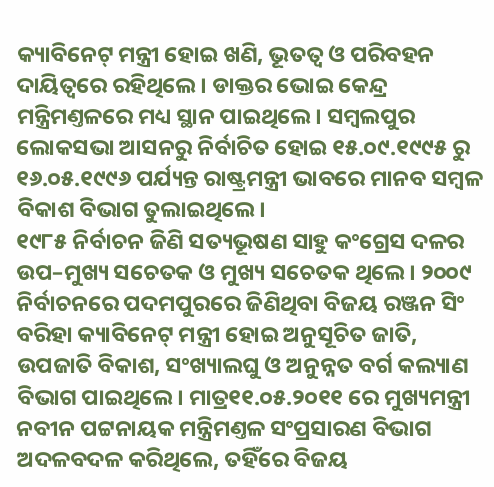କ୍ୟାବିନେଟ୍ ମନ୍ତ୍ରୀ ହୋଇ ଖଣି, ଭୂତତ୍ବ ଓ ପରିବହନ ଦାୟିତ୍ବରେ ରହିଥିଲେ। ଡାକ୍ତର ଭୋଇ କେନ୍ଦ୍ର ମନ୍ତ୍ରିମଣ୍ତଳରେ ମଧ୍ୟ ସ୍ଥାନ ପାଇଥିଲେ। ସମ୍ବଲପୁର ଲୋକସଭା ଆସନରୁ ନିର୍ବାଚିତ ହୋଇ ୧୫.୦୯.୧୯୯୫ ରୁ ୧୬.୦୫.୧୯୯୬ ପର୍ଯ୍ୟନ୍ତ ରାଷ୍ଟ୍ରମନ୍ତ୍ରୀ ଭାବରେ ମାନବ ସମ୍ବଳ ବିକାଶ ବିଭାଗ ତୁଲାଇଥିଲେ।
୧୯୮୫ ନିର୍ବାଚନ ଜିଣି ସତ୍ୟଭୂଷଣ ସାହୁ କଂଗ୍ରେସ ଦଳର ଉପ–ମୁଖ୍ୟ ସଚେତକ ଓ ମୁଖ୍ୟ ସଚେତକ ଥିଲେ। ୨୦୦୯ ନିର୍ବାଚନରେ ପଦମପୁରରେ ଜିଣିଥିବା ବିଜୟ ରଞ୍ଜନ ସିଂ ବରିହା କ୍ୟାବିନେଟ୍ ମନ୍ତ୍ରୀ ହୋଇ ଅନୁସୂଚିତ ଜାତି, ଉପଜାତି ବିକାଶ, ସଂଖ୍ୟାଲଘୁ ଓ ଅନୁନ୍ନତ ବର୍ଗ କଲ୍ୟାଣ ବିଭାଗ ପାଇଥିଲେ। ମାତ୍ର୧୧.୦୫.୨୦୧୧ ରେ ମୁଖ୍ୟମନ୍ତ୍ରୀ ନବୀନ ପଟ୍ଟନାୟକ ମନ୍ତ୍ରିମଣ୍ତଳ ସଂପ୍ରସାରଣ ବିଭାଗ ଅଦଳବଦଳ କରିଥିଲେ, ତହିଁରେ ବିଜୟ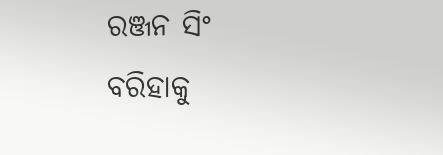ରଞ୍ଜନ ସିଂ ବରିହାକୁ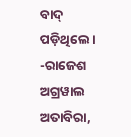ବାଦ୍ ପଡ଼ିଥିଲେ।
-ରାଜେଶ ଅଗ୍ରୱାଲ
ଅତାବିରା,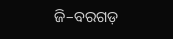ଜି–ବରଗଡ଼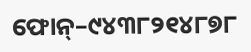ଫୋନ୍–୯୪୩୮୨୧୪୮୭୮